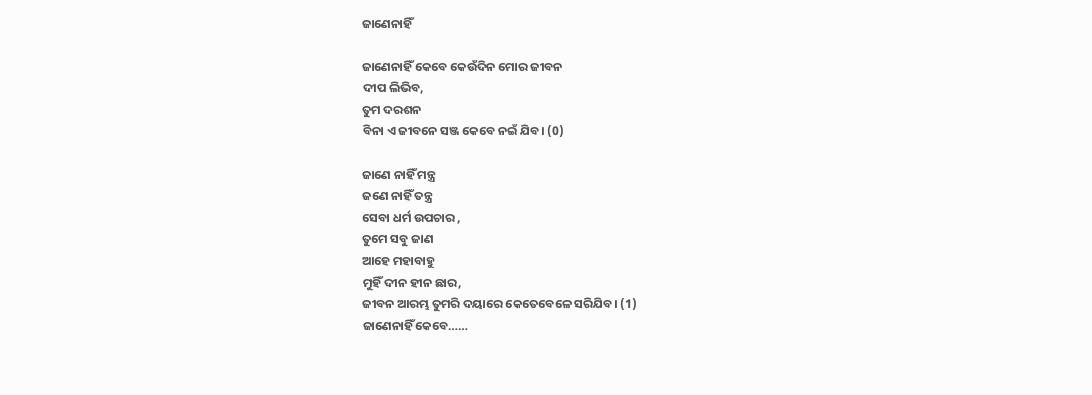ଜାଣେନାହିଁ

ଜାଣେନାହିଁ କେବେ କେଉଁଦିନ ମୋର ଜୀବନ
ଦୀପ ଲିଭିବ,
ତୁମ ଦରଶନ
ବିନା ଏ ଜୀବନେ ସଞ୍ଜ କେବେ ନଇଁ ଯିବ। (0)

ଜାଣେ ନାହିଁ ମନ୍ତ୍ର
ଜଣେ ନାହିଁ ତନ୍ତ୍ର
ସେବା ଧର୍ମ ଉପଚାର ,
ତୁମେ ସବୁ ଜାଣ
ଆହେ ମହାବାହୁ
ମୁହିଁ ଦୀନ ହୀନ ଛାର,
ଜୀବନ ଆରମ୍ଭ ତୁମରି ଦୟାରେ କେତେବେଳେ ସରିଯିବ। (1)
ଜାଣେନାହିଁ କେବେ……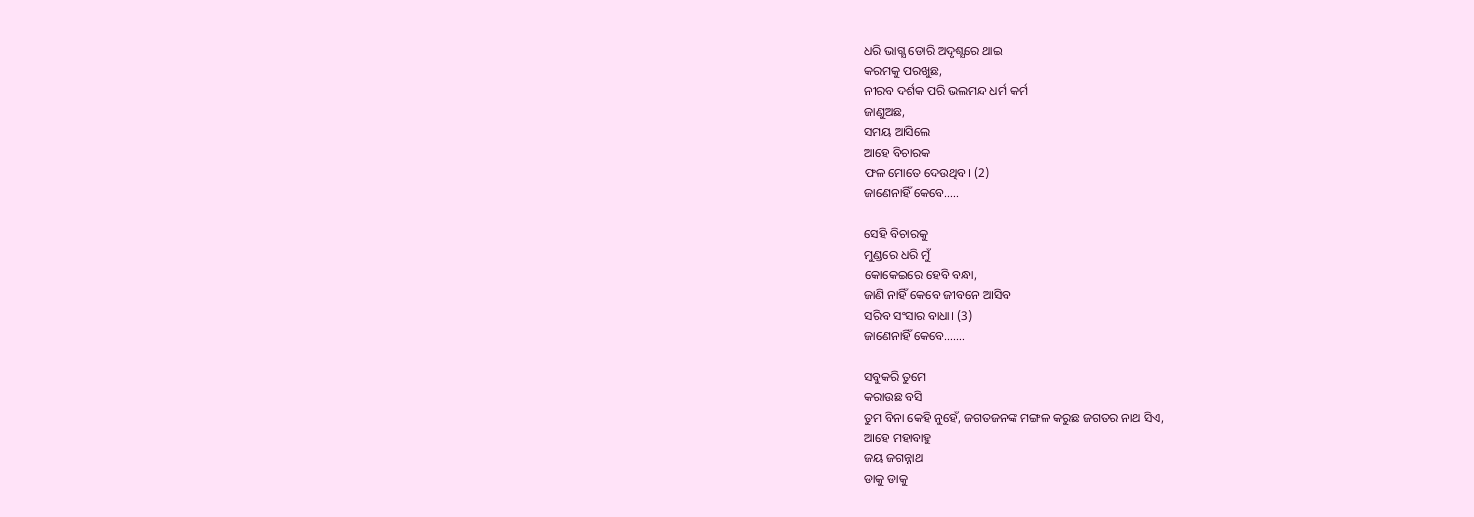ଧରି ଭାଗ୍ଯ ଡୋରି ଅଦୃଶ୍ଯରେ ଥାଇ
କରମକୁ ପରଖୁଛ,
ନୀରବ ଦର୍ଶକ ପରି ଭଲମନ୍ଦ ଧର୍ମ କର୍ମ
ଜାଣୁଅଛ,
ସମୟ ଆସିଲେ
ଆହେ ବିଚାରକ
ଫଳ ମୋତେ ଦେଉଥିବ। (2)
ଜାଣେନାହିଁ କେବେ…..

ସେହି ବିଚାରକୁ
ମୁଣ୍ଡରେ ଧରି ମୁଁ
କୋକେଇରେ ହେବି ବନ୍ଧା,
ଜାଣି ନାହିଁ କେବେ ଜୀବନେ ଆସିବ
ସରିବ ସଂସାର ବାଧା। (3)
ଜାଣେନାହିଁ କେବେ…….

ସବୁକରି ତୁମେ
କରାଉଛ ବସି
ତୁମ ବିନା କେହି ନୁହେଁ, ଜଗତଜନଙ୍କ ମଙ୍ଗଳ କରୁଛ ଜଗତର ନାଥ ସିଏ,
ଆହେ ମହାବାହୁ
ଜୟ ଜଗନ୍ନାଥ
ଡାକୁ ଡାକୁ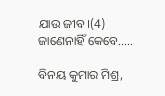ଯାଉ ଜୀବ।(4)
ଜାଣେନାହିଁ କେବେ…..

ବିନୟ କୁମାର ମିଶ୍ର,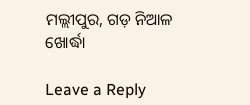ମଲ୍ଲୀପୁର, ଗଡ଼ ନିଆଳ
ଖୋର୍ଦ୍ଧା

Leave a Reply